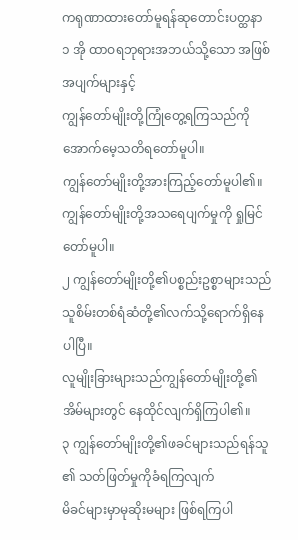ကရုဏာထားတော်မူရန်ဆုတောင်းပတ္ထနာ
၁ အို ထာဝရဘုရားအဘယ်သို့သော အဖြစ်အပျက်များနှင့်
ကျွန်တော်မျိုးတို့ကြုံတွေ့ရကြသည်ကို အောက်မေ့သတိရတော်မူပါ။
ကျွန်တော်မျိုးတို့အားကြည့်တော်မူပါ၏။
ကျွန်တော်မျိုးတို့အသရေပျက်မှုကို ရှုမြင်တော်မူပါ။
၂ ကျွန်တော်မျိုးတို့၏ပစ္စည်းဥစ္စာများသည်
သူစိမ်းတစ်ရံဆံတို့၏လက်သို့ရောက်ရှိနေပါပြီ။
လူမျိုးခြားများသည်ကျွန်တော်မျိုးတို့၏အိမ်များတွင် နေထိုင်လျက်ရှိကြပါ၏။
၃ ကျွန်တော်မျိုးတို့၏ဖခင်များသည်ရန်သူ၏ သတ်ဖြတ်မှုကိုခံရကြလျက်
မိခင်များမှာမုဆိုးမများ ဖြစ်ရကြပါ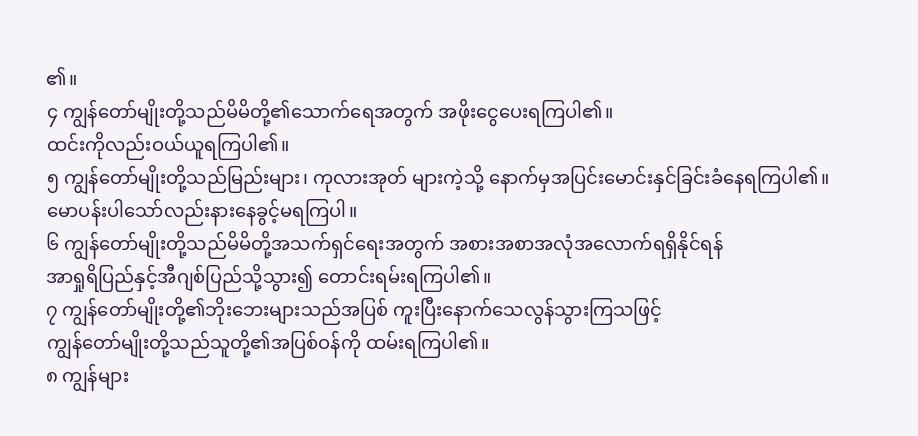၏။
၄ ကျွန်တော်မျိုးတို့သည်မိမိတို့၏သောက်ရေအတွက် အဖိုးငွေပေးရကြပါ၏။
ထင်းကိုလည်းဝယ်ယူရကြပါ၏။
၅ ကျွန်တော်မျိုးတို့သည်မြည်းများ၊ ကုလားအုတ် များကဲ့သို့ နောက်မှအပြင်းမောင်းနှင်ခြင်းခံနေရကြပါ၏။
မောပန်းပါသော်လည်းနားနေခွင့်မရကြပါ။
၆ ကျွန်တော်မျိုးတို့သည်မိမိတို့အသက်ရှင်ရေးအတွက် အစားအစာအလုံအလောက်ရရှိနိုင်ရန်
အာရှုရိပြည်နှင့်အီဂျစ်ပြည်သို့သွား၍ တောင်းရမ်းရကြပါ၏။
၇ ကျွန်တော်မျိုးတို့၏ဘိုးဘေးများသည်အပြစ် ကူးပြီးနောက်သေလွန်သွားကြသဖြင့်
ကျွန်တော်မျိုးတို့သည်သူတို့၏အပြစ်ဝန်ကို ထမ်းရကြပါ၏။
၈ ကျွန်များ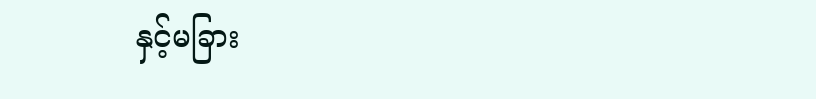နှင့်မခြား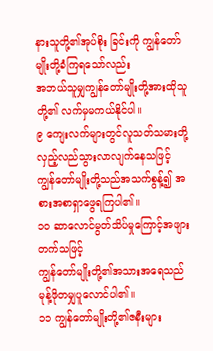နားသူတို့၏အုပ်စိုး ခြင်းကို ကျွန်တော်မျိုးတို့ခံကြရသော်လည်း
အဘယ်သူမျှကျွန်တော်မျိုးတို့အားထိုသူတို့၏ လက်မှမကယ်နိုင်ပါ။
၉ ကျေးလက်များတွင်လူသတ်သမားတို့ လှည့်လည်သွားလာလျက်နေသဖြင့်
ကျွန်တော်မျိုးတို့သည်အသက်စွန့်၍ အစားအစာရှာဖွေရကြပါ၏။
၁၀ ဆာလောင်မွတ်သိပ်မှုကြောင့်အဖျားတက်သဖြင့်
ကျွန်တော်မျိုးတို့၏အသားအရေသည် မုန့်ဖိုတမျှပူလောင်ပါ၏။
၁၁ ကျွန်တော်မျိုးတို့၏ဇနီးများ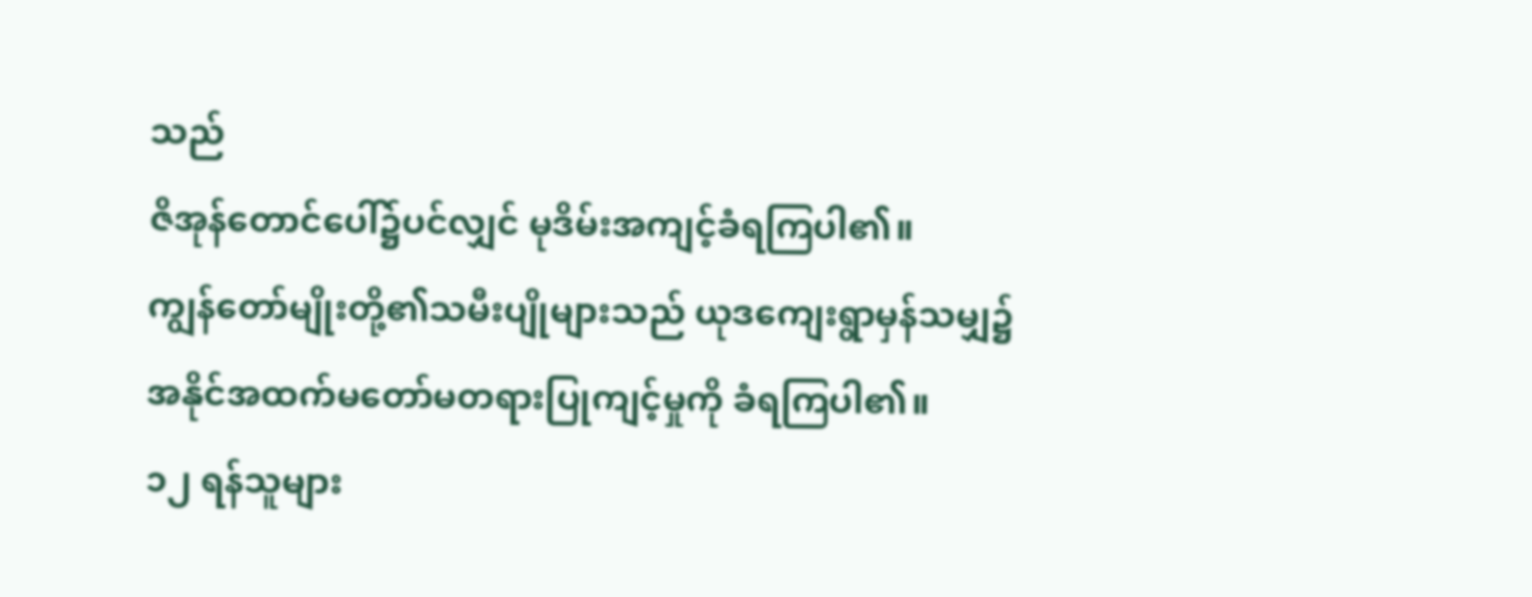သည်
ဇိအုန်တောင်ပေါ်၌ပင်လျှင် မုဒိမ်းအကျင့်ခံရကြပါ၏။
ကျွန်တော်မျိုးတို့၏သမီးပျိုများသည် ယုဒကျေးရွာမှန်သမျှ၌
အနိုင်အထက်မတော်မတရားပြုကျင့်မှုကို ခံရကြပါ၏။
၁၂ ရန်သူများ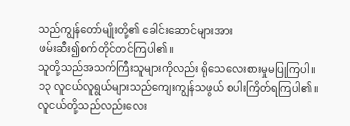သည်ကျွန်တော်မျိုးတို့၏ ခေါင်းဆောင်များအား
ဖမ်းဆီး၍စက်တိုင်တင်ကြပါ၏။
သူတို့သည်အသက်ကြီးသူများကိုလည်း ရိုသေလေးစားမှုမပြုကြပါ။
၁၃ လူငယ်လူရွယ်များသည်ကျေးကျွန်သဖွယ် စပါးကြိတ်ရကြပါ၏။
လူငယ်တို့သည်လည်းလေး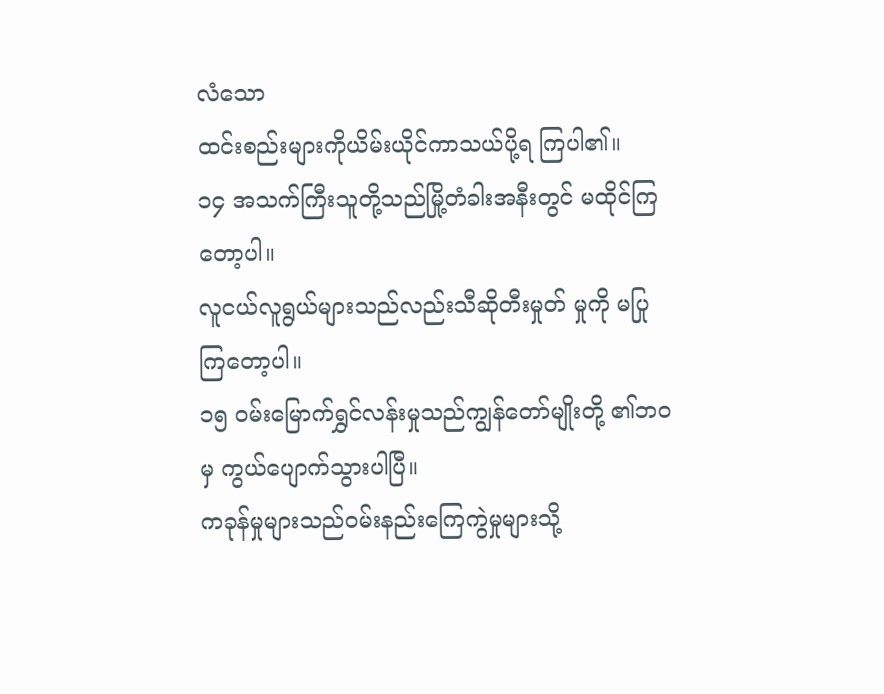လံသော
ထင်းစည်းများကိုယိမ်းယိုင်ကာသယ်ပို့ရ ကြပါ၏။
၁၄ အသက်ကြီးသူတို့သည်မြို့တံခါးအနီးတွင် မထိုင်ကြတော့ပါ။
လူငယ်လူရွယ်များသည်လည်းသီဆိုတီးမှုတ် မှုကို မပြုကြတော့ပါ။
၁၅ ဝမ်းမြောက်ရွှင်လန်းမှုသည်ကျွန်တော်မျိုးတို့ ၏ဘဝမှ ကွယ်ပျောက်သွားပါပြီ။
ကခုန်မှုများသည်ဝမ်းနည်းကြေကွဲမှုများသို့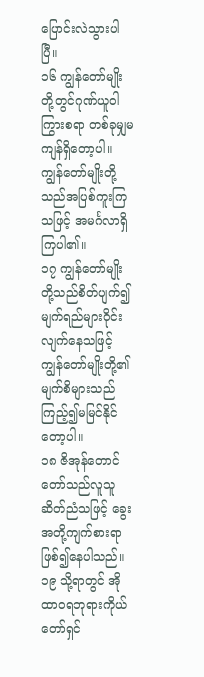ပြောင်းလဲသွားပါပြီ။
၁၆ ကျွန်တော်မျိုးတို့တွင်ဂုဏ်ယူဝါကြွားစရာ တစ်ခုမျှမကျန်ရှိတော့ပါ။
ကျွန်တော်မျိုးတို့သည်အပြစ်ကူးကြသဖြင့် အမင်္ဂလာရှိကြပါ၏။
၁၇ ကျွန်တော်မျိုးတို့သည်စိတ်ပျက်၍ မျက်ရည်များဝိုင်းလျက်နေသဖြင့်
ကျွန်တော်မျိုးတို့၏မျက်စိများသည် ကြည့်၍မမြင်နိုင်တော့ပါ။
၁၈ ဇိအုန်တောင်တော်သည်လူသူဆိတ်ညံသဖြင့် ခွေးအတို့ကျက်စားရာဖြစ်၍နေပါသည်။
၁၉ သို့ရာတွင် အို ထာဝရဘုရားကိုယ်တော်ရှင်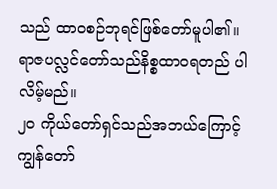သည် ထာဝစဉ်ဘုရင်ဖြစ်တော်မူပါ၏။
ရာဇပလ္လင်တော်သည်နိစ္စထာဝရတည် ပါလိမ့်မည်။
၂၀ ကိုယ်တော်ရှင်သည်အဘယ်ကြောင့်
ကျွန်တော်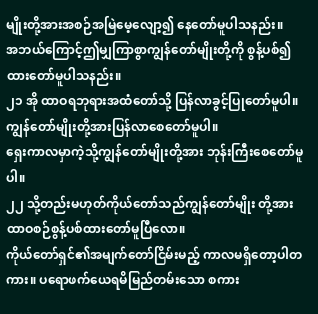မျိုးတို့အားအစဉ်အမြဲမေ့လျော့၍ နေတော်မူပါသနည်း။
အဘယ်ကြောင့်ဤမျှကြာစွာကျွန်တော်မျိုးတို့ကို စွန့်ပစ်၍ထားတော်မူပါသနည်း။
၂၁ အို ထာဝရဘုရားအထံတော်သို့ ပြန်လာခွင့်ပြုတော်မူပါ။
ကျွန်တော်မျိုးတို့အားပြန်လာစေတော်မူပါ။
ရှေးကာလမှာကဲ့သို့ကျွန်တော်မျိုးတို့အား ဘုန်းကြီးစေတော်မူပါ။
၂၂ သို့တည်းမဟုတ်ကိုယ်တော်သည်ကျွန်တော်မျိုး တို့အား ထာဝစဉ်စွန့်ပစ်ထားတော်မူပြီလော။
ကိုယ်တော်ရှင်၏အမျက်တော်ငြိမ်းမည့် ကာလမရှိတော့ပါတကား။ ပရောဖက်ယေရမိမြည်တမ်းသော စကား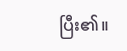ပြီး၏။